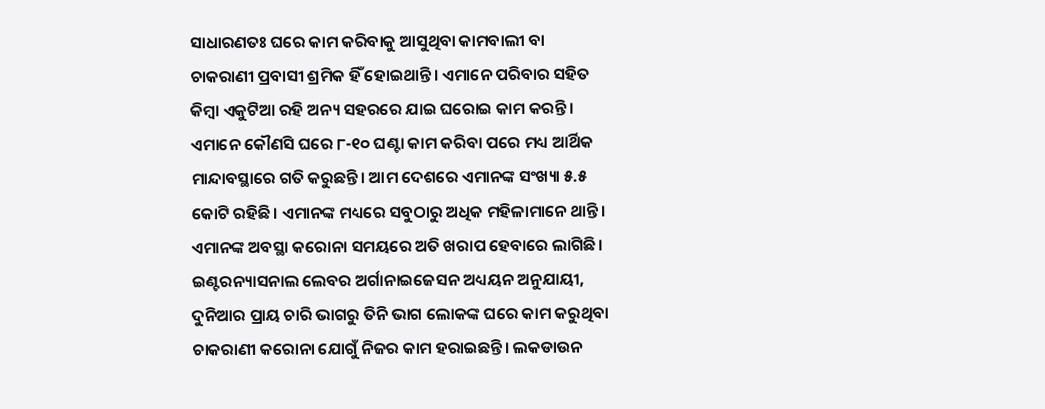ସାଧାରଣତଃ ଘରେ କାମ କରିବାକୁ ଆସୁଥିବା କାମବାଲୀ ବା ଚାକରାଣୀ ପ୍ରବାସୀ ଶ୍ରମିକ ହିଁ ହୋଇଥାନ୍ତି। ଏମାନେ ପରିବାର ସହିତ କିମ୍ବା ଏକୁଟିଆ ରହି ଅନ୍ୟ ସହରରେ ଯାଇ ଘରୋଇ କାମ କରନ୍ତି। ଏମାନେ କୌଣସି ଘରେ ୮-୧୦ ଘଣ୍ଟା କାମ କରିବା ପରେ ମଧ୍ୟ ଆର୍ଥିକ ମାନ୍ଦାବସ୍ଥାରେ ଗତି କରୁଛନ୍ତି। ଆମ ଦେଶରେ ଏମାନଙ୍କ ସଂଖ୍ୟା ୫.୫ କୋଟି ରହିଛି। ଏମାନଙ୍କ ମଧ୍ୟରେ ସବୁଠାରୁ ଅଧିକ ମହିଳାମାନେ ଥାନ୍ତି। ଏମାନଙ୍କ ଅବସ୍ଥା କରୋନା ସମୟରେ ଅତି ଖରାପ ହେବାରେ ଲାଗିଛି।
ଇଣ୍ଟରନ୍ୟାସନାଲ ଲେବର ଅର୍ଗାନାଇଜେସନ ଅଧ୍ୟୟନ ଅନୁଯାୟୀ, ଦୁନିଆର ପ୍ରାୟ ଚାରି ଭାଗରୁ ତିନି ଭାଗ ଲୋକଙ୍କ ଘରେ କାମ କରୁଥିବା ଚାକରାଣୀ କରୋନା ଯୋଗୁଁ ନିଜର କାମ ହରାଇଛନ୍ତି। ଲକଡାଉନ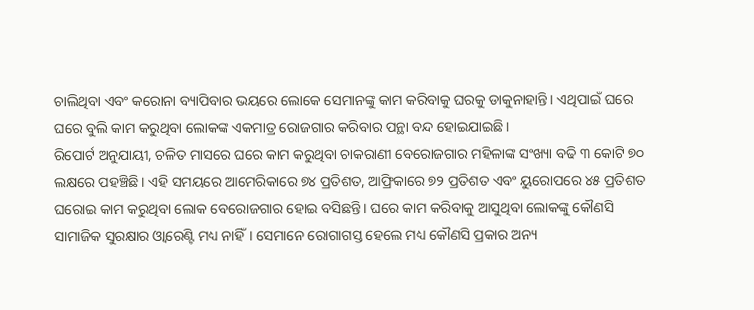ଚାଲିଥିବା ଏବଂ କରୋନା ବ୍ୟାପିବାର ଭୟରେ ଲୋକେ ସେମାନଙ୍କୁ କାମ କରିବାକୁ ଘରକୁ ଡାକୁନାହାନ୍ତି। ଏଥିପାଇଁ ଘରେ ଘରେ ବୁଲି କାମ କରୁଥିବା ଲୋକଙ୍କ ଏକମାତ୍ର ରୋଜଗାର କରିବାର ପନ୍ଥା ବନ୍ଦ ହୋଇଯାଇଛି।
ରିପୋର୍ଟ ଅନୁଯାୟୀ, ଚଳିତ ମାସରେ ଘରେ କାମ କରୁଥିବା ଚାକରାଣୀ ବେରୋଜଗାର ମହିଳାଙ୍କ ସଂଖ୍ୟା ବଢି ୩ କୋଟି ୭୦ ଲକ୍ଷରେ ପହଞ୍ଚିଛି। ଏହି ସମୟରେ ଆମେରିକାରେ ୭୪ ପ୍ରତିଶତ, ଆଫ୍ରିକାରେ ୭୨ ପ୍ରତିଶତ ଏବଂ ୟୁରୋପରେ ୪୫ ପ୍ରତିଶତ ଘରୋଇ କାମ କରୁଥିବା ଲୋକ ବେରୋଜଗାର ହୋଇ ବସିଛନ୍ତି। ଘରେ କାମ କରିବାକୁ ଆସୁଥିବା ଲୋକଙ୍କୁ କୌଣସି ସାମାଜିକ ସୁରକ୍ଷାର ଓ୍ଵାରେଣ୍ଟି ମଧ୍ୟ ନାହିଁ। ସେମାନେ ରୋଗାଗସ୍ତ ହେଲେ ମଧ୍ୟ କୌଣସି ପ୍ରକାର ଅନ୍ୟ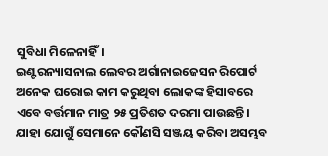ସୁବିଧା ମିଳେନାହିଁ।
ଇଣ୍ଟରନ୍ୟାସନାଲ ଲେବର ଅର୍ଗାନାଇଜେସନ ରିପୋର୍ଟ ଅନେକ ଘରୋଇ କାମ କରୁଥିବା ଲୋକଙ୍କ ହିସାବରେ ଏବେ ବର୍ତ୍ତମାନ ମାତ୍ର ୨୫ ପ୍ରତିଶତ ଦରମା ପାଉଛନ୍ତି। ଯାହା ଯୋଗୁଁ ସେମାନେ କୌଣସି ସଞ୍ଜୟ କରିବା ଅସମ୍ଭବ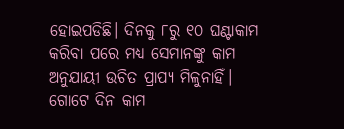ହୋଇପଡିଛି। ଦିନକୁ ୮ରୁ ୧୦ ଘଣ୍ଟାକାମ କରିବା ପରେ ମଧ୍ୟ ସେମାନଙ୍କୁ କାମ ଅନୁଯାୟୀ ଉଚିତ ପ୍ରାପ୍ୟ ମିଳୁନାହିଁ। ଗୋଟେ ଦିନ କାମ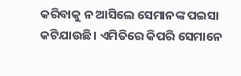କରିବାକୁ ନ ଆସିଲେ ସେମାନଙ୍କ ପଇସା କଟିଯାଉଛି। ଏମିତିରେ କିପରି ସେମାନେ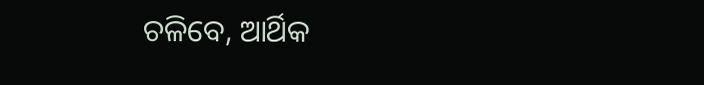ଚଳିବେ, ଆର୍ଥିକ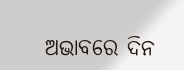ଅଭାବରେ ଦିନ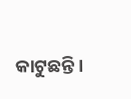କାଟୁଛନ୍ତି।